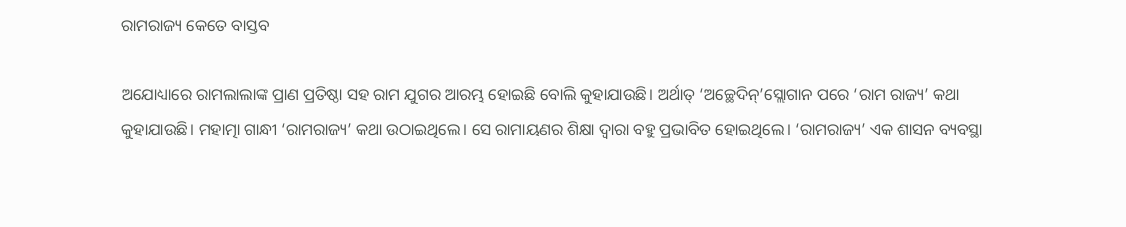ରାମରାଜ୍ୟ କେତେ ବାସ୍ତବ

ଅଯୋଧ୍ୟାରେ ରାମଲାଲାଙ୍କ ପ୍ରାଣ ପ୍ରତିଷ୍ଠା ସହ ରାମ ଯୁଗର ଆରମ୍ଭ ହୋଇଛି ବୋଲି କୁହାଯାଉଛି। ଅର୍ଥାତ୍‌ ‘ଅଚ୍ଛେଦିନ୍‌’ସ୍ଲୋଗାନ ପରେ ‘ରାମ ରାଜ୍ୟ’ କଥା କୁହାଯାଉଛି। ମହାତ୍ମା ଗାନ୍ଧୀ ‘ରାମରାଜ୍ୟ’ କଥା ଉଠାଇଥିଲେ। ସେ ରାମାୟଣର ଶିକ୍ଷା ଦ୍ୱାରା ବହୁ ପ୍ରଭାବିତ ହୋଇଥିଲେ। ‘ରାମରାଜ୍ୟ’ ଏକ ଶାସନ ବ୍ୟବସ୍ଥା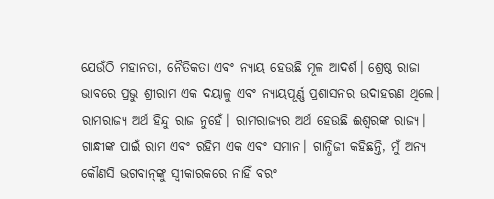ଯେଉଁଠି ମହାନତା, ନୈତିକତା ଏବଂ ନ୍ୟାୟ ହେଉଛି ମୂଳ ଆଦର୍ଶ। ଶ୍ରେଷ୍ଠ ରାଜା ଭାବରେ ପ୍ରଭୁ ଶ୍ରୀରାମ ଏକ ଦୟାଳୁ ଏବଂ ନ୍ୟାୟପୂର୍ଣ୍ଣ ପ୍ରଶାସନର ଉଦାହରଣ ଥିଲେ। ରାମରାଜ୍ୟ ଅର୍ଥ ହିନ୍ଦୁ ରାଜ ନୁହେଁ। ରାମରାଜ୍ୟର ଅର୍ଥ ହେଉଛି ଈଶ୍ୱରଙ୍କ ରାଜ୍ୟ। ଗାନ୍ଧୀଙ୍କ ପାଇଁ ରାମ ଏବଂ ରହିମ ଏକ ଏବଂ ସମାନ। ଗାନ୍ଧିଜୀ କହିଛନ୍ତି, ମୁଁ ଅନ୍ୟ କୌଣସି ଭଗବାନ୍‌ଙ୍କୁ ସ୍ବୀକାରକରେ ନାହିଁ ବରଂ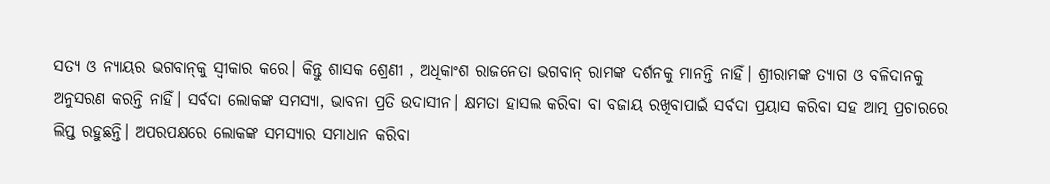ସତ୍ୟ ଓ ନ୍ୟାୟର ଭଗବାନ୍‌କୁ ସ୍ବୀକାର କରେ। କିନ୍ତୁ ଶାସକ ଶ୍ରେଣୀ , ଅଧିକାଂଶ ରାଜନେତା ଭଗବାନ୍‌ ରାମଙ୍କ ଦର୍ଶନକୁ ମାନନ୍ତି ନାହିଁ। ଶ୍ରୀରାମଙ୍କ ତ୍ୟାଗ ଓ ବଳିଦାନକୁ ଅନୁସରଣ କରନ୍ତି ନାହିଁ। ସର୍ବଦା ଲୋକଙ୍କ ସମସ୍ୟା, ଭାବନା ପ୍ରତି ଉଦାସୀନ। କ୍ଷମତା ହାସଲ କରିବା ବା ବଜାୟ ରଖିବାପାଇଁ ସର୍ବଦା ପ୍ରୟାସ କରିବା ସହ ଆତ୍ମ ପ୍ରଚାରରେ ଲିପ୍ତ ରହୁଛନ୍ତି। ଅପରପକ୍ଷରେ ଲୋକଙ୍କ ସମସ୍ୟାର ସମାଧାନ କରିବା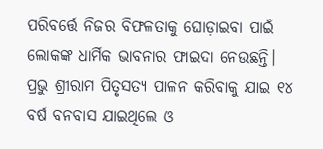ପରିବର୍ତ୍ତେ ନିଜର ବିଫଳତାକୁ ଘୋଡ଼ାଇବା ପାଇଁ ଲୋକଙ୍କ ଧାର୍ମିକ ଭାବନାର ଫାଇଦା ନେଉଛନ୍ତି।
ପ୍ରଭୁ ଶ୍ରୀରାମ ପିତୃସତ୍ୟ ପାଳନ କରିବାକୁ ଯାଇ ୧୪ ବର୍ଷ ବନବାସ ଯାଇଥିଲେ ଓ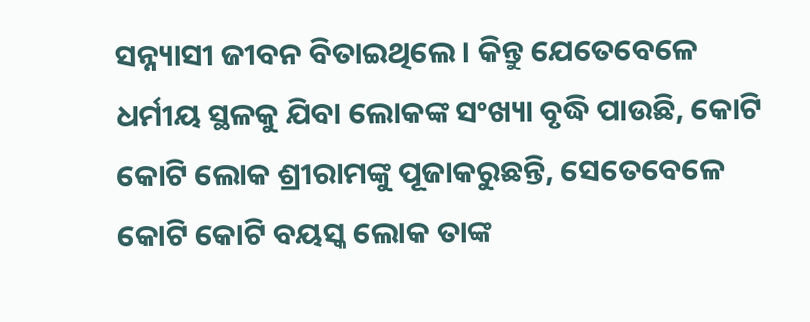ସନ୍ନ୍ୟାସୀ ଜୀବନ ବିତାଇଥିଲେ। କିନ୍ତୁ ଯେତେବେଳେ ଧର୍ମୀୟ ସ୍ଥଳକୁ ଯିବା ଲୋକଙ୍କ ସଂଖ୍ୟା ବୃଦ୍ଧି ପାଉଛି, କୋଟି କୋଟି ଲୋକ ଶ୍ରୀରାମଙ୍କୁ ପୂଜାକରୁଛନ୍ତି, ସେତେବେଳେ କୋଟି କୋଟି ବୟସ୍କ ଲୋକ ତାଙ୍କ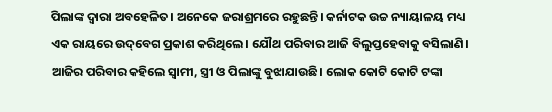ପିଲାଙ୍କ ଦ୍ୱାରା ଅବହେଳିତ। ଅନେକେ ଜରାଶ୍ରମରେ ରହୁଛନ୍ତି। କର୍ନାଟକ ଉଚ୍ଚ ନ୍ୟାୟାଳୟ ମଧ୍ୟ ଏକ ରାୟରେ ଉଦ୍‌ବେଗ ପ୍ରକାଶ କରିଥିଲେ। ଯୌଥ ପରିବାର ଆଜି ବିଲୁପ୍ତହେବାକୁ ବସିଲାଣି। ଆଜିର ପରିବାର କହିଲେ ସ୍ବାମୀ, ସ୍ତ୍ରୀ ଓ ପିଲାଙ୍କୁ ବୁଝାଯାଉଛି। ଲୋକ କୋଟି କୋଟି ଟଙ୍କା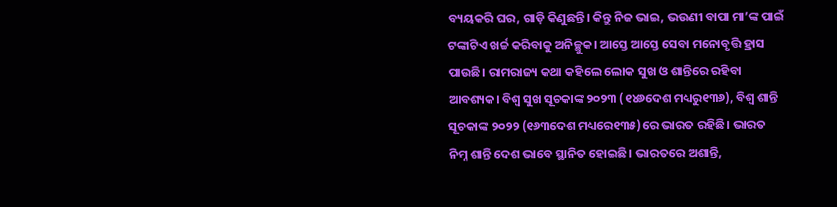ବ୍ୟୟକରି ଘର, ଗାଡ଼ି କିଣୁଛନ୍ତି। କିନ୍ତୁ ନିଜ ଭାଇ, ଭଉଣୀ ବାପା ମା’ଙ୍କ ପାଇଁ ଟଙ୍କାଟିଏ ଖର୍ଚ୍ଚ କରିବାକୁ ଅନିଚ୍ଛୁକ। ଆସ୍ତେ ଆସ୍ତେ ସେବା ମନୋବୃତ୍ତି ହ୍ରାସ ପାଉଛି। ରାମରାଜ୍ୟ କଥା କହିଲେ ଲୋକ ସୁଖ ଓ ଶାନ୍ତିରେ ରହିବା ଆବଶ୍ୟକ। ବିଶ୍ୱ ସୁଖ ସୂଚକାଙ୍କ ୨୦୨୩ (୧୪୬ଦେଶ ମଧ୍ୟରୁ୧୩୬), ବିଶ୍ୱ ଶାନ୍ତି ସୂଚକାଙ୍କ ୨୦୨୨ (୧୬୩ଦେଶ ମଧ୍ୟରେ୧୩୫)ରେ ଭାରତ ରହିଛି। ଭାରତ ନିମ୍ନ ଶାନ୍ତି ଦେଶ ଭାବେ ସ୍ଥାନିତ ହୋଇଛି। ଭାରତରେ ଅଶାନ୍ତି,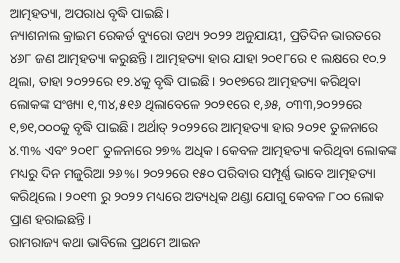ଆତ୍ମହତ୍ୟା, ଅପରାଧ ବୃଦ୍ଧି ପାଇଛି।
ନ୍ୟାଶନାଲ କ୍ରାଇମ ରେକର୍ଡ ବ୍ୟୁରୋ ତଥ୍ୟ ୨୦୨୨ ଅନୁଯାୟୀ, ପ୍ରତିଦିନ ଭାରତରେ ୪୬୮ ଜଣ ଆତ୍ମହତ୍ୟା କରୁଛନ୍ତି। ଆତ୍ମହତ୍ୟା ହାର ଯାହା ୨୦୧୮ରେ ୧ ଲକ୍ଷରେ ୧୦.୨ ଥିଲା, ତାହା ୨୦୨୨ରେ ୧୨.୪କୁ ବୃଦ୍ଧି ପାଇଛି। ୨୦୧୭ରେ ଆତ୍ମହତ୍ୟା କରିଥିବା ଲୋକଙ୍କ ସଂଖ୍ୟା ୧,୩୪,୫୧୬ ଥିଲାବେଳେ ୨୦୨୧ରେ ୧,୬୫, ୦୩୩,୨୦୨୨ରେ ୧,୭୧,୦୦୦କୁ ବୃଦ୍ଧି ପାଇଛି। ଅର୍ଥାତ୍‌ ୨୦୨୨ରେ ଆତ୍ମହତ୍ୟା ହାର ୨୦୨୧ ତୁଳନାରେ ୪.୩% ଏବଂ ୨୦୧୮ ତୁଳନାରେ ୨୭% ଅଧିକ। କେବଳ ଆତ୍ମହତ୍ୟା କରିଥିବା ଲୋକଙ୍କ ମଧ୍ୟରୁ ଦିନ ମଜୁରିଆ ୨୬%। ୨୦୨୨ରେ ୧୫୦ ପରିବାର ସମ୍ପୂର୍ଣ୍ଣ ଭାବେ ଆତ୍ମହତ୍ୟା କରିଥିଲେ। ୨୦୧୩ ରୁ ୨୦୨୨ ମଧ୍ୟରେ ଅତ୍ୟଧିକ ଥଣ୍ଡା ଯୋଗୁ କେବଳ ୮୦୦ ଲୋକ ପ୍ରାଣ ହରାଇଛନ୍ତି।
ରାମରାଜ୍ୟ କଥା ଭାବିଲେ ପ୍ରଥମେ ଆଇନ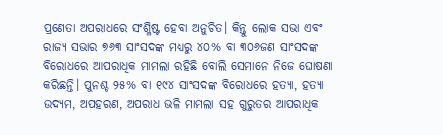ପ୍ରଣେତା ଅପରାଧରେ ସଂଶ୍ଳିଷ୍ଟ ହେବା ଅନୁଚିତ। କିନ୍ତୁ ଲୋକ ସଭା ଏବଂ ରାଜ୍ୟ ସଭାର ୭୬୩ ସାଂସଦଙ୍କ ମଧ୍ୟରୁ ୪୦% ବା ୩୦୬ଜଣ ସାଂସଦଙ୍କ ବିରୋଧରେ ଆପରାଧିକ ମାମଲା ରହିଛି ବୋଲି ସେମାନେ ନିଜେ ଘୋଷଣା କରିଛନ୍ତି। ପୁନଶ୍ଚ ୨୫% ବା ୧୯୪ ସାଂସଦଙ୍କ ବିରୋଧରେ ହତ୍ୟା, ହତ୍ୟା ଉଦ୍ୟମ, ଅପହରଣ, ଅପରାଧ ଭଳି ମାମଲା ସହ ଗୁରୁତର ଆପରାଧିକ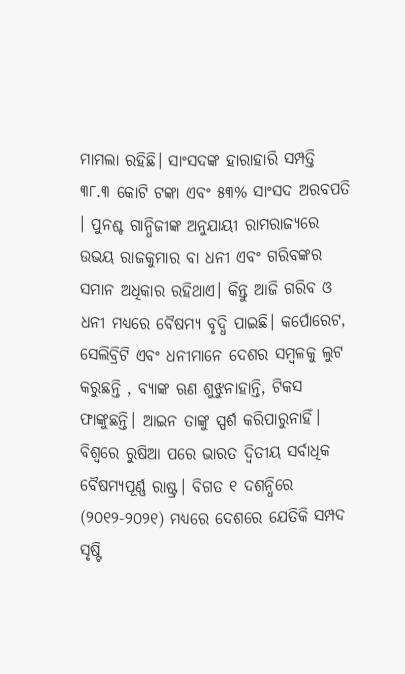ମାମଲା ରହିଛି। ସାଂସଦଙ୍କ ହାରାହାରି ସମ୍ପତ୍ତି ୩୮.୩ କୋଟି ଟଙ୍କା ଏବଂ ୫୩% ସାଂସଦ ଅରବପତି । ପୁନଶ୍ଚ ଗାନ୍ଧିଜୀଙ୍କ ଅନୁଯାୟୀ ରାମରାଜ୍ୟରେ ଉଭୟ ରାଜକୁମାର ବା ଧନୀ ଏବଂ ଗରିବଙ୍କର ସମାନ ଅଧିକାର ରହିଥାଏ। କିନ୍ତୁ ଆଜି ଗରିବ ଓ ଧନୀ ମଧ୍ୟରେ ବୈଷମ୍ୟ ବୃଦ୍ଧି ପାଇଛି। କର୍ପୋରେଟ, ସେଲିବ୍ରିଟି ଏବଂ ଧନୀମାନେ ଦେଶର ସମ୍ବଳକୁ ଲୁଟ କରୁଛନ୍ତି , ବ୍ୟାଙ୍କ ଋଣ ଶୁଝୁନାହାନ୍ତି, ଟିକସ ଫାଙ୍କୁଛନ୍ତି। ଆଇନ ତାଙ୍କୁ ସ୍ପର୍ଶ କରିପାରୁନାହିଁ।
ବିଶ୍ୱରେ ରୁଷିଆ ପରେ ଭାରତ ଦ୍ୱିତୀୟ ସର୍ବାଧିକ ବୈଷମ୍ୟପୂର୍ଣ୍ଣ ରାଷ୍ଟ୍ର। ବିଗତ ୧ ଦଶନ୍ଧିରେ (୨୦୧୨-୨୦୨୧) ମଧ୍ୟରେ ଦେଶରେ ଯେତିକି ସମ୍ପଦ ସୃଷ୍ଟି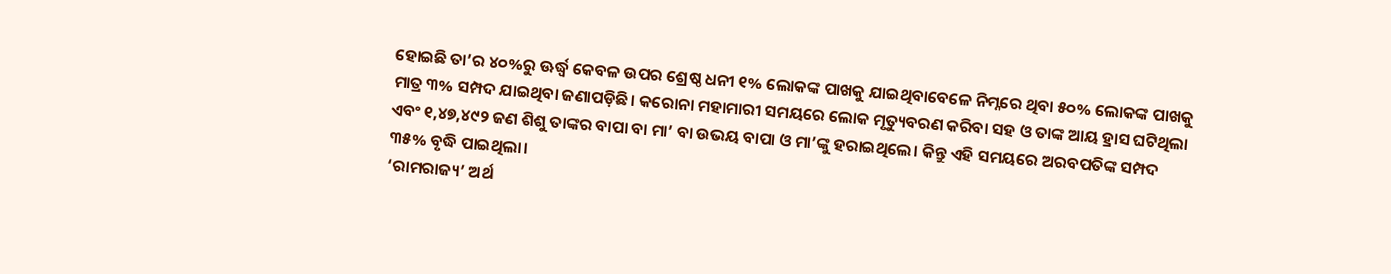ହୋଇଛି ତା’ର ୪୦%ରୁ ଊର୍ଦ୍ଧ୍ୱ କେବଳ ଉପର ଶ୍ରେଷ୍ଠ ଧନୀ ୧% ଲୋକଙ୍କ ପାଖକୁ ଯାଇଥିବାବେଳେ ନିମ୍ନରେ ଥିବା ୫୦% ଲୋକଙ୍କ ପାଖକୁ ମାତ୍ର ୩% ସମ୍ପଦ ଯାଇଥିବା ଜଣାପଡ଼ିଛି। କରୋନା ମହାମାରୀ ସମୟରେ ଲୋକ ମୃତ୍ୟୁବରଣ କରିବା ସହ ଓ ତାଙ୍କ ଆୟ ହ୍ରାସ ଘଟିଥିଲା ଏବଂ ୧,୪୭,୪୯୨ ଜଣ ଶିଶୁ ତାଙ୍କର ବାପା ବା ମା’ ବା ଉଭୟ ବାପା ଓ ମା’ଙ୍କୁ ହରାଇଥିଲେ। କିନ୍ତୁ ଏହି ସମୟରେ ଅରବପତିଙ୍କ ସମ୍ପଦ ୩୫% ବୃଦ୍ଧି ପାଇଥିଲା।
‘ରାମରାଜ୍ୟ’ ଅର୍ଥ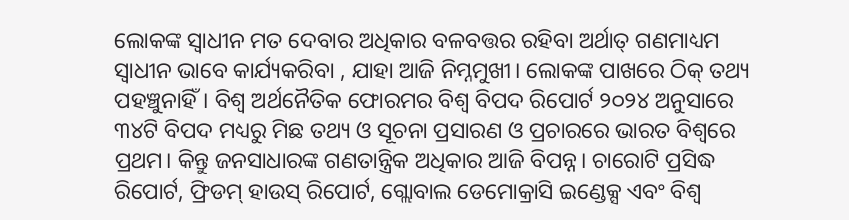ଲୋକଙ୍କ ସ୍ବାଧୀନ ମତ ଦେବାର ଅଧିକାର ବଳବତ୍ତର ରହିବା ଅର୍ଥାତ୍‌ ଗଣମାଧ୍ୟମ ସ୍ବାଧୀନ ଭାବେ କାର୍ଯ୍ୟକରିବା , ଯାହା ଆଜି ନିମ୍ନମୁଖୀ। ଲୋକଙ୍କ ପାଖରେ ଠିକ୍‌ ତଥ୍ୟ ପହଞ୍ଚୁନାହିଁ। ବିଶ୍ୱ ଅର୍ଥନୈତିକ ଫୋରମର ବିଶ୍ବ ବିପଦ ରିପୋର୍ଟ ୨୦୨୪ ଅନୁସାରେ ୩୪ଟି ବିପଦ ମଧ୍ୟରୁ ମିଛ ତଥ୍ୟ ଓ ସୂଚନା ପ୍ରସାରଣ ଓ ପ୍ରଚାରରେ ଭାରତ ବିଶ୍ୱରେ ପ୍ରଥମ। କିନ୍ତୁ ଜନସାଧାରଙ୍କ ଗଣତାନ୍ତ୍ରିକ ଅଧିକାର ଆଜି ବିପନ୍ନ। ଚାରୋଟି ପ୍ରସିଦ୍ଧ ରିପୋର୍ଟ, ଫ୍ରିଡମ୍‌ ହାଉସ୍‌ ରିପୋର୍ଟ, ଗ୍ଲୋବାଲ ଡେମୋକ୍ରାସି ଇଣ୍ଡେକ୍ସ ଏବଂ ବିଶ୍ବ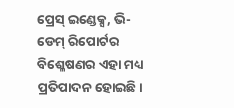ପ୍ରେସ୍‌ ଇଣ୍ଡେକ୍ସ, ଭି-ଡେମ୍‌ ରିପୋର୍ଟର ବିଶ୍ଳେଷଣର ଏହା ମଧ୍ୟ ପ୍ରତିପାଦନ ହୋଇଛି।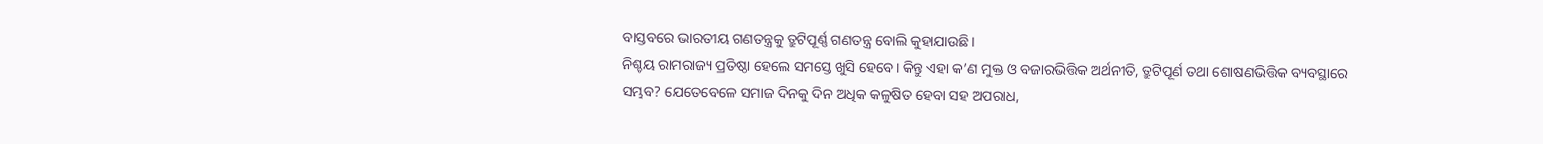ବାସ୍ତବରେ ଭାରତୀୟ ଗଣତନ୍ତ୍ରକୁ ତ୍ରୁଟିପୂର୍ଣ୍ଣ ଗଣତନ୍ତ୍ର ବୋଲି କୁହାଯାଉଛି।
ନିଶ୍ଚୟ ରାମରାଜ୍ୟ ପ୍ରତିଷ୍ଠା ହେଲେ ସମସ୍ତେ ଖୁସି ହେବେ। କିନ୍ତୁ ଏହା କ’ଣ ମୁକ୍ତ ଓ ବଜାରଭିତ୍ତିକ ଅର୍ଥନୀତି, ତ୍ରୁଟିପୂର୍ଣ ତଥା ଶୋଷଣଭିତ୍ତିକ ବ୍ୟବସ୍ଥାରେ ସମ୍ଭବ? ଯେତେବେଳେ ସମାଜ ଦିନକୁ ଦିନ ଅଧିକ କଳୁଷିତ ହେବା ସହ ଅପରାଧ,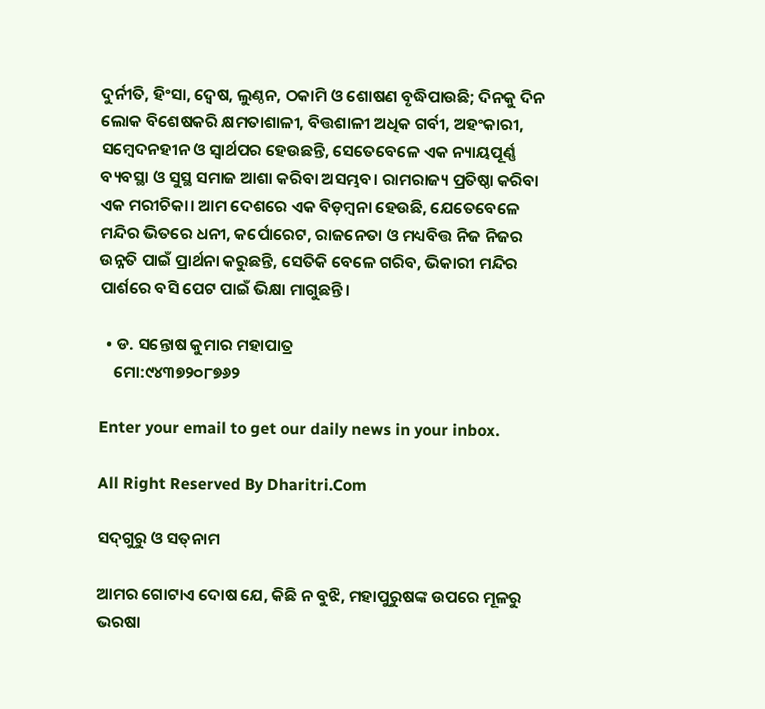ଦୁର୍ନୀତି, ହିଂସା, ଦ୍ୱେଷ, ଲୁଣ୍ଠନ, ଠକାମି ଓ ଶୋଷଣ ବୃଦ୍ଧିପାଉଛି; ଦିନକୁ ଦିନ ଲୋକ ବିଶେଷକରି କ୍ଷମତାଶାଳୀ, ବିତ୍ତଶାଳୀ ଅଧିକ ଗର୍ବୀ, ଅହଂକାରୀ, ସମ୍ବେଦନହୀନ ଓ ସ୍ବାର୍ଥପର ହେଉଛନ୍ତି, ସେତେବେଳେ ଏକ ନ୍ୟାୟପୂର୍ଣ୍ଣ ବ୍ୟବସ୍ଥା ଓ ସୁସ୍ଥ ସମାଜ ଆଶା କରିବା ଅସମ୍ଭବ। ରାମରାଜ୍ୟ ପ୍ରତିଷ୍ଠା କରିବା ଏକ ମରୀଚିକା। ଆମ ଦେଶରେ ଏକ ବିଡ଼ମ୍ବନା ହେଉଛି, ଯେତେବେଳେ ମନ୍ଦିର ଭିତରେ ଧନୀ, କର୍ପୋରେଟ, ରାଜନେତା ଓ ମଧ୍ୟବିତ୍ତ ନିଜ ନିଜର ଉନ୍ନତି ପାଇଁ ପ୍ରାର୍ଥନା କରୁଛନ୍ତି, ସେତିକି ବେଳେ ଗରିବ, ଭିକାରୀ ମନ୍ଦିର ପାର୍ଶରେ ବସି ପେଟ ପାଇଁ ଭିକ୍ଷା ମାଗୁଛନ୍ତି।

  • ଡ. ସନ୍ତୋଷ କୁମାର ମହାପାତ୍ର
    ମୋ:୯୪୩୭୨୦୮୭୬୨

Enter your email to get our daily news in your inbox.

All Right Reserved By Dharitri.Com

ସଦ୍‌ଗୁରୁ ଓ ସତ୍‌ନାମ

ଆମର ଗୋଟାଏ ଦୋଷ ଯେ, କିଛି ନ ବୁଝି, ମହାପୁରୁଷଙ୍କ ଉପରେ ମୂଳରୁ ଭରଷା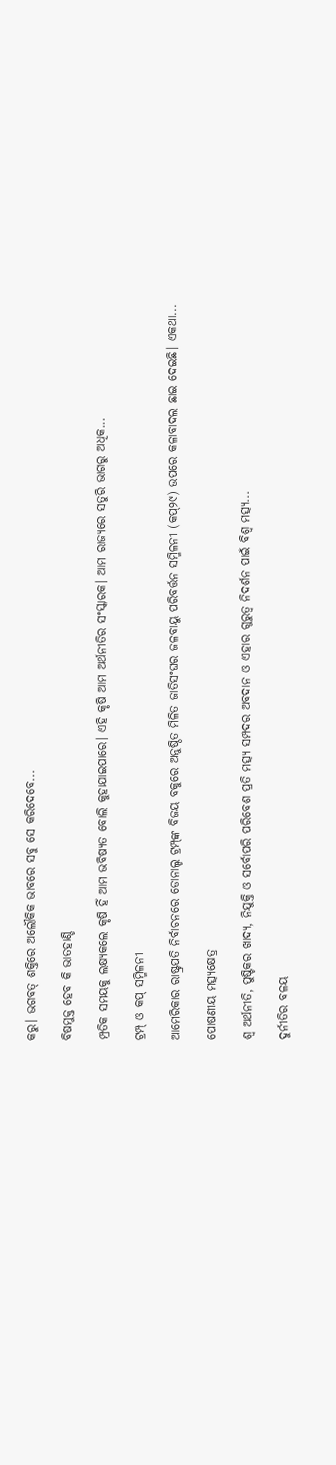କରୁ। ଭଗବତ୍‌ ଶକ୍ତିରେ ଅଲୌକିକ ଭାବରେ ସବୁ ସେ କରିଦେବେ...

ବିଷମୁକ୍ତ ହେବ କି ଭାତହାଣ୍ଡି

ମ୍ପ୍ରତିକ ସମୟକୁ ଲକ୍ଷ୍ୟକଲେ କୃଷି ହିଁ ଆମ ଭବିଷ୍ୟତ ବୋଲି କୁହାଯାଇପାରେ। ଏହି କୃଷି ଆମ ଅର୍ଥନୀତିର ସଂସ୍କାରକ। ଆମ ରାଜ୍ୟରେ ସତୁରି ଭାଗରୁ ଅଧିକ...

ଟ୍ରମ୍ପ୍‌ ଓ କପ୍‌ ସମ୍ମିଳନୀ

ଆମେରିକାର ରାଷ୍ଟ୍ରପତି ନିର୍ବାଚନରେ ଡୋନାଲ୍ଡ ଟ୍ରମ୍ପ୍‌ଙ୍କ ବିଜୟ ବକୁରେ ଅନୁଷ୍ଠିତ ମିଳିତ ଜାତିସଂଘର ଜଳବାୟୁ ପରିବର୍ତ୍ତନ ସମ୍ମିଳନୀ (କପ୍‌୨୯) ଉପରେ କଳାବାଦଲ ଛାଇ ଦେଇଛି। ଏକଥା...

ପୋଷଣୀୟ ମତ୍ସ୍ୟକ୍ଷେତ୍ର

ଶ୍ୱ ଅର୍ଥନୀତି, ପୁଷ୍ଟିକର ଖାଦ୍ୟ, ନିଯୁକ୍ତି ଓ ସର୍ବୋପରି ପରିବେଶ ପ୍ରତି ମତ୍ସ୍ୟ ସମ୍ପଦର ଅବଦାନ ଓ ଏହାର ଗୁରୁତ୍ୱ ନିଦର୍ଶନ ପାଇଁ ବିଶ୍ୱ ମତ୍ସ୍ୟ...

ଦୁର୍ନୀତିର ବଳୟ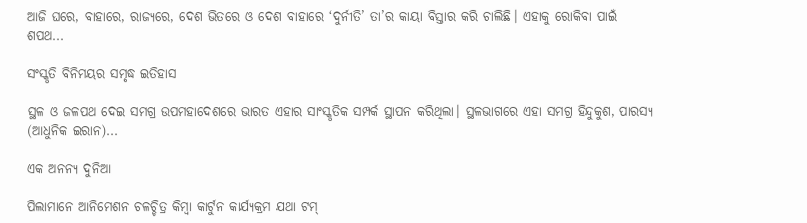ଆଜି ଘରେ, ବାହାରେ, ରାଜ୍ୟରେ, ଦେଶ ଭିତରେ ଓ ଦେଶ ବାହାରେ ‘ଦୁର୍ନୀତି’ ତା’ର କାୟା ବିସ୍ତାର କରି ଚାଲିଛି। ଏହାକୁ ରୋକିବା ପାଇଁ ଶପଥ...

ସଂସ୍କୃତି ବିନିମୟର ସମୃଦ୍ଧ ଇତିହାସ

ସ୍ଥଳ ଓ ଜଳପଥ ଦେଇ ସମଗ୍ର ଉପମହାଦେଶରେ ଭାରତ ଏହାର ସାଂସ୍କୃତିକ ସମ୍ପର୍କ ସ୍ଥାପନ କରିଥିଲା। ସ୍ଥଳଭାଗରେ ଏହା ସମଗ୍ର ହିନ୍ଦୁକୁଶ, ପାରସ୍ୟ (ଆଧୁନିକ ଇରାନ)...

ଏକ ଅନନ୍ୟ ଦୁନିଆ

ପିଲାମାନେ ଆନିମେଶନ ଚଳଚ୍ଚିତ୍ର କିମ୍ବା କାର୍ଟୁନ କାର୍ଯ୍ୟକ୍ରମ ଯଥା ଟମ୍‌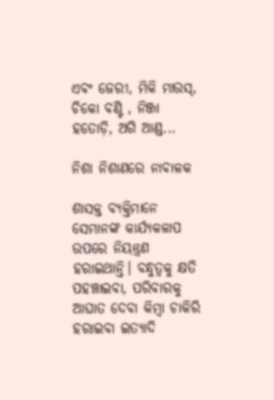ଏବଂ ଜେରୀ, ମିକି ମାଉସ୍‌, ଚିକୋ ବଣ୍ଟି , ନିଞ୍ଜା ହତୋଡ଼ି, ଅଗି ଆଣ୍ଡ...

ନିଶା ନିଶାଣରେ ନାବାଳକ

ଶାସକ୍ତ ବ୍ୟକ୍ତିମାନେ ସେମାନଙ୍କ କାର୍ଯ୍ୟକଳାପ ଉପରେ ନିୟନ୍ତ୍ରଣ ହରାଇଥାନ୍ତି। ବନ୍ଧୁତ୍ୱକୁ କ୍ଷତି ପହଞ୍ଚାଇବା, ପରିବାରକୁ ଆଘାତ ଦେବା କିମ୍ବା ଚାକିରି ହରାଇବା ଇତ୍ୟାଦି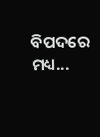ବିପଦରେ ମଧ୍ୟ...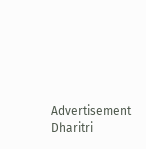Advertisement
Dharitri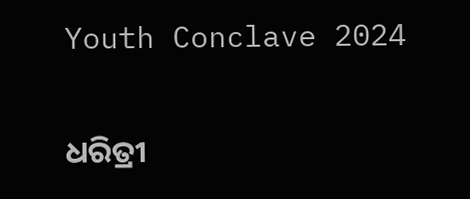Youth Conclave 2024

ଧରିତ୍ରୀ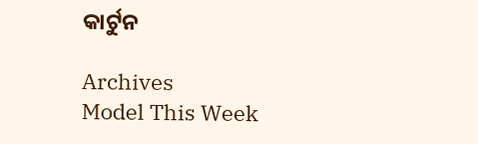କାର୍ଟୁନ

Archives
Model This Week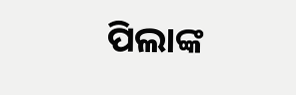ପିଲାଙ୍କ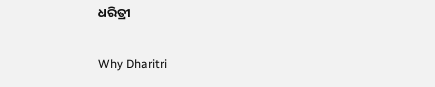ଧରିତ୍ରୀ

Why Dharitri